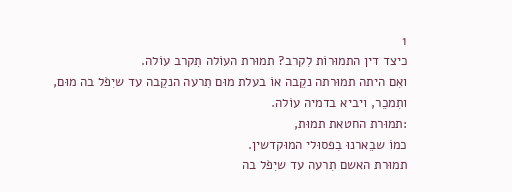1
כיצד דין התמוּרוֹת לִקרב? תמוּרת העוֹלה תִקרב עוֹלה.
ואִם היתה תמוּרתה נקֵבה אוֹ בעלת מוּם תִרעה הנקֵבה עד שיִפֹל בה מוּם,
ותִמכֵר, ויביא בדמיה עוֹלה.
:תמוּרת החטאת תמוּת,
כמוֹ שבֵארנוּ בִפסוּלי המוּקדשין.
תמוּרת האשם תִרעה עד שיִפֹל בה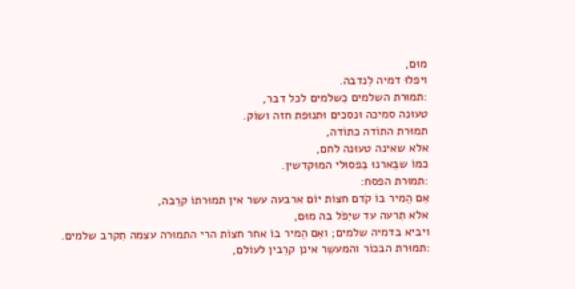מוּם,
ויפלוּ דמיה לִנדבה.
:תמוּרת השלמים כִשלמים לכל דבר,
טעוּנה סמיכה וּנסכים וּתנוּפת חזה ושוֹק.
תמוּרת התוֹדה כתוֹדה,
אלא שאינה טעוּנה לחם,
כמוֹ שבֵארנוּ בִפסוּלי המוּקדשין.
:תמוּרת הפסח:
אִם הֵמיר בוֹ קֹדם חצוֹת יוֹם ארבעה עשר אין תמוּרתוֹ קרֵבה,
אלא תִרעה עד שיִפֹל בה מוּם,
ויביא בדמיה שלמים; ואִם הֵמיר בוֹ אחר חצוֹת הרי התמוּרה עצמה תִקרב שלמים.
:תמוּרת הבכוֹר והמעשֵר אינן קרֵבין לעוֹלם,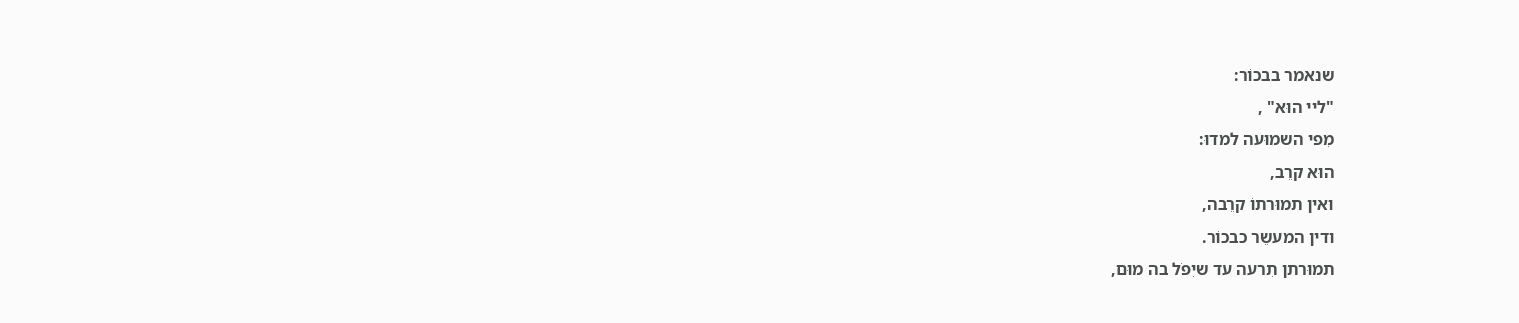שנאמר בבכוֹר:
"ליי הוּא" ,
מִפי השמוּעה למדוּ:
הוּא קרֵב,
ואין תמוּרתוֹ קרֵבה,
ודין המעשֵר כבכוֹר.
תמוּרתן תִרעה עד שיִפֹל בה מוּם,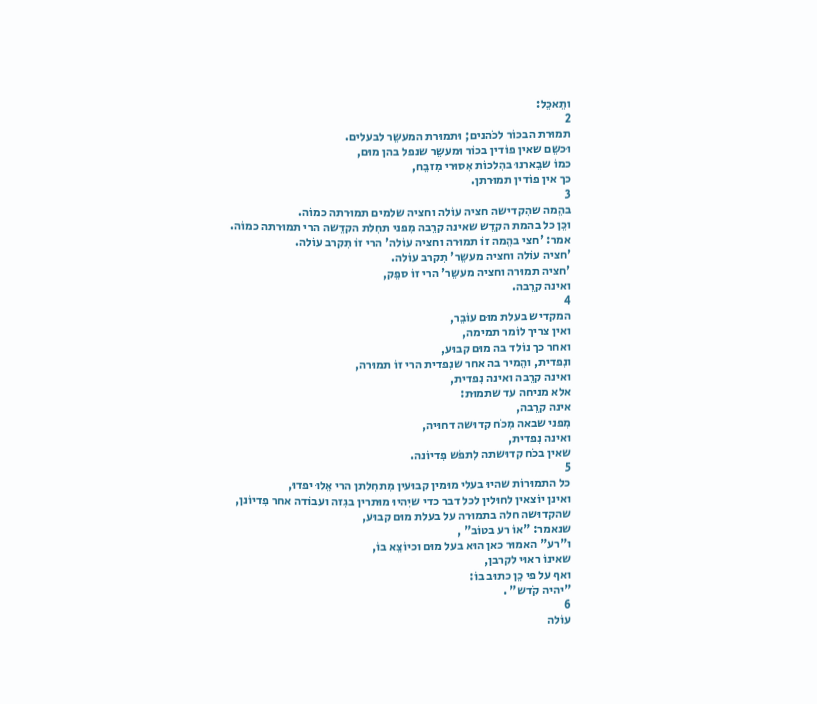ותֵאכֵל:
2
תמוּרת הבכוֹר לכֹהנים; וּתמוּרת המעשֵר לבעלים.
וּכשֵם שאין פוֹדין בכוֹר וּמעשֵר שנפל בהן מוּם,
כמוֹ שבֵארנוּ בהִלכוֹת אִסוּרי מִזבֵח,
כך אין פוֹדין תמוּרתן.
3
בהֵמה שהִקדישה חציה עוֹלה וחציה שלמים תמוּרתה כמוֹה.
וכֵן כל בהמת הקדֵש שאינה קרֵבה מִפני תחִלת הקדֵשה הרי תמוּרתה כמוֹה.
אמר: 'חצי בהֵמה זוֹ תמוּרה וחציה עוֹלה' הרי זוֹ תִקרב עוֹלה.
'חציה עוֹלה וחציה מעשֵר' תִקרב עוֹלה.
'חציה תמוּרה וחציה מעשֵר' הרי זוֹ ספֵק,
ואינה קרֵבה.
4
המקדיש בעלת מוּם עוֹבֵר,
ואין צריך לוֹמר תמימה,
ואחר כך נוֹלד בה מוּם קבוּע,
ונִפדית, והֵמיר בה אחר שנִפדית הרי זוֹ תמוּרה,
ואינה קרֵבה ואינה נִפדית,
אלא מניחה עד שתמוּת:
אינה קרֵבה,
מִפני שבאה מִכֹח קדוּשה דחוּיה,
ואינה נִפדית,
שאין בכֹח קדוּשתה לִתפֹש פִדיוֹנה.
5
כל התמוּרוֹת שהיוּ בעלי מוּמין קבוּעין מִתחִלתן הרי אֵלוּ יפדוּ,
ואינן יוֹצאין לחוּלין לכל דבר כדי שיִהיוּ מוּתרין בגִזה ועבוֹדה אחר פִדיוֹנן,
שהקדוּשה חלה בתמוּרה על בעלת מוּם קבוּע,
שנאמר: "אוֹ רע בטוֹב" ,
ו"רע" האמוּר כאן הוּא בעל מוּם וכיוֹצֵא בוֹ,
שאינוֹ ראוּי לקרבן,
ואף על פי כֵן כתוּב בוֹ:
"יהיה קֹדש" .
6
עוֹלה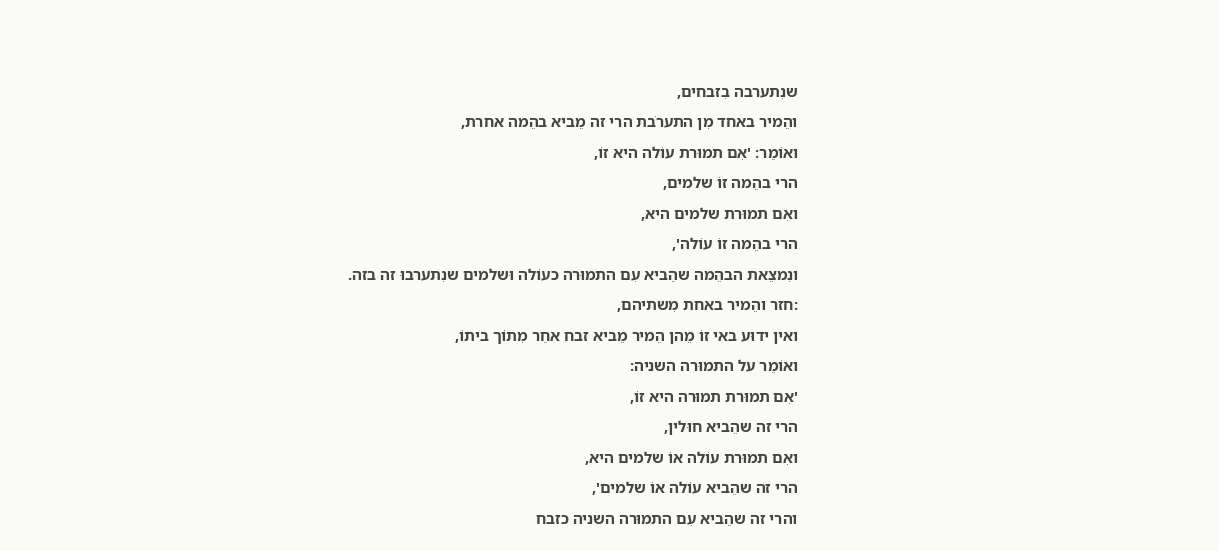שנִתערבה בִזבחים,
והֵמיר באחד מִן התערֹבת הרי זה מֵביא בהֵמה אחרת,
ואוֹמֵר: 'אִם תמוּרת עוֹלה היא זוֹ,
הרי בהֵמה זוֹ שלמים,
ואִם תמוּרת שלמים היא,
הרי בהֵמה זוֹ עוֹלה',
ונִמצֵאת הבהֵמה שהֵביא עִם התמוּרה כעוֹלה וּשלמים שנִתערבוּ זה בזה.
:חזר והֵמיר באחת מִשתיהם,
ואין ידוּע באי זוֹ מֵהן הֵמיר מֵביא זבח אחֵר מִתוֹך ביתוֹ,
ואוֹמֵר על התמוּרה השניה:
'אִם תמוּרת תמוּרה היא זוֹ,
הרי זה שהֵביא חוּלין,
ואִם תמוּרת עוֹלה אוֹ שלמים היא,
הרי זה שהֵביא עוֹלה אוֹ שלמים',
והרי זה שהֵביא עִם התמוּרה השניה כזבח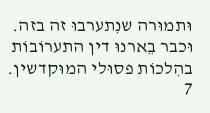וּתמוּרה שנִתערבוּ זה בזה.
וּכבר בֵארנוּ דין התערוֹבוֹת בהִלכוֹת פסוּלי המוּקדשין.
7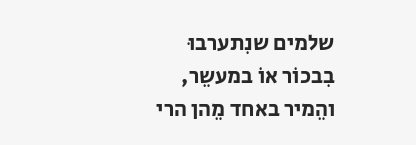שלמים שנִתערבוּ בִבכוֹר אוֹ במעשֵר,
והֵמיר באחד מֵהן הרי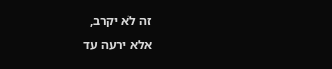זה לֹא יקרב,
אלא ירעה עד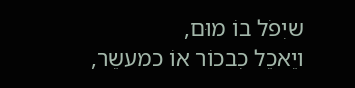שיִפֹל בוֹ מוּם,
ויֵאכֵל כִבכוֹר אוֹ כמעשֵר,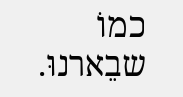כמוֹ שבֵארנוּ.